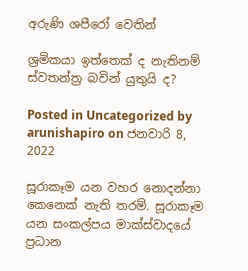අරුණි ශපීරෝ‍ වෙතින්

ශ්‍රමිකයා ඉත්තෙක් ද නැතිනම් ස්වතන්ත්‍ර බවින් යුතුයි ද?

Posted in Uncategorized by arunishapiro on ජනවාරි 8, 2022

සූරාකෑම යන වහර නොදන්නා කෙනෙක් නැති තරම්. සූරාකෑම යන සංකල්පය මාක්ස්වාදයේ ප්‍රධාන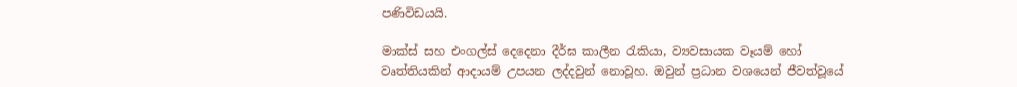පණිවිඩයයි.

මාක්ස් සහ එංගල්ස් දෙදෙනා දීර්ඝ කාලීන රැකියා, ව්‍යවසායක වෑයම් හෝ වෘත්තියකින් ආදායම් උපයන ලද්දවුන් නොවූහ. ඔවුන් ප්‍රධාන වශයෙන් ජීවත්වූයේ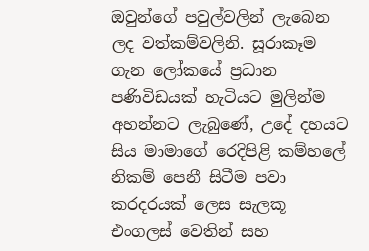ඔවුන්ගේ පවුල්වලින් ලැබෙන ලද වත්කම්වලිනි. සූරාකෑම ගැන ලෝකයේ ප්‍රධාන පණිවිඩයක් හැටියට මුලින්ම අහන්නට ලැබුණේ, උදේ දහයට සිය මාමාගේ රෙදිපිළි කම්හලේ නිකම් පෙනී සිටීම පවා කරදරයක් ලෙස සැලකූ එංගලස් වෙතින් සහ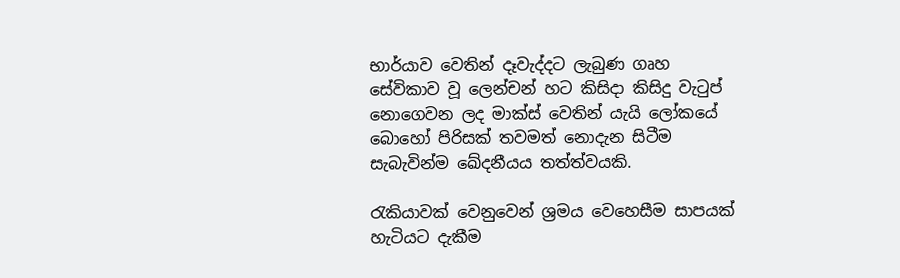භාර්යාව වෙතින් දෑවැද්දට ලැබුණ ගෘහ සේවිකාව වූ ලෙන්චන් හට කිසිදා කිසිදු වැටුප් නොගෙවන ලද මාක්ස් වෙතින් යැයි ලෝකයේ බොහෝ පිරිසක් තවමත් නොදැන සිටීම සැබැවින්ම ඛේදනීයය තත්ත්වයකි.

රැකියාවක් වෙනුවෙන් ශ්‍රමය වෙහෙසීම සාපයක් හැටියට දැකීම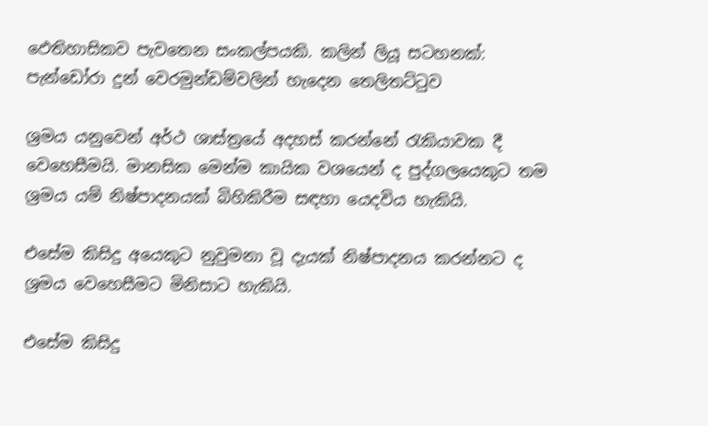ඵෙතිහාසිකව පැවතෙන සංකල්පයකි. කලින් ලියූ සටහනක්: පැන්ඩෝරා දුන් වෙරමුන්ඩම්වලින් හැදෙන තෙලිතට්ටුව

ශ්‍රමය යනුවෙන් අර්ථ ශාස්ත්‍රයේ අදහස් කරන්නේ රැකියාවක දී වෙහෙසීමයි. මානසික මෙන්ම කායික වශයෙන් ද පුද්ගලයෙකුට තම ශ්‍රමය යම් නිෂ්පාදනයක් බිහිකිරීම සඳහා යෙදවිය හැකියි.

එසේම කිසිදු අයෙකුට නුවුමනා වූ දැයක් නිෂ්පාදනය කරන්නට ද ශ්‍රමය වෙහෙසීමට මිනිසාට හැකියි.

එසේම කිසිදු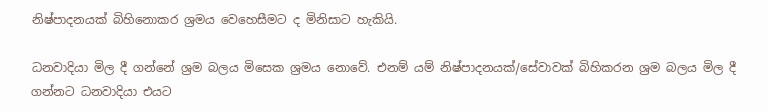නිෂ්පාදනයක් බිහිනොකර ශ්‍රමය වෙහෙසීමට ද මිනිසාට හැකියි.

ධනවාදියා මිල දී ගන්නේ ශ්‍රම බලය මිසෙක ශ්‍රමය නොවේ. එනම් යම් නිෂ්පාදනයක්/සේවාවක් බිහිකරන ශ්‍රම බලය මිල දී ගන්නට ධනවාදියා එයට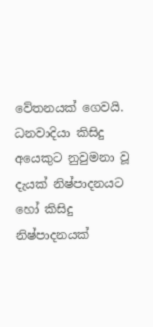වේතනයක් ගෙවයි. ධනවාදියා කිසිදු අයෙකුට නුවුමනා වූ දැයක් නිෂ්පාදනයට හෝ කිසිදු නිෂ්පාදනයක්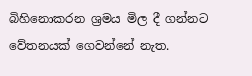බිහිනොකරන ශ්‍රමය මිල දී ගන්නට වේතනයක් ගෙවන්නේ නැත.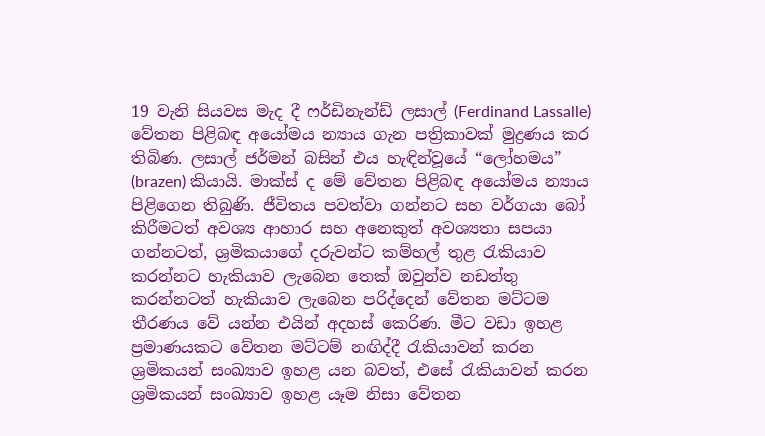19 වැනි සියවස මැද දී ෆර්ඩිනැන්ඩ් ලසාල් (Ferdinand Lassalle) වේතන පිළිබඳ අයෝමය න්‍යාය ගැන පත්‍රිකාවක් මුද්‍රණය කර තිබිණ. ලසාල් ජර්මන් බසින් එය හැඳින්වූයේ “ලෝහමය” (brazen) කියායි. මාක්ස් ද මේ වේතන පිළිබඳ අයෝමය න්‍යාය පිළිගෙන තිබුණි. ජීවිතය පවත්වා ගන්නට සහ වර්ගයා බෝ කිරීමටත් අවශ්‍ය ආහාර සහ අනෙකුත් අවශ්‍යතා සපයා ගන්නටත්, ශ්‍රමිකයාගේ දරුවන්ට කම්හල් තුළ රැකියාව කරන්නට හැකියාව ලැබෙන තෙක් ඔවුන්ව නඩත්තු කරන්නටත් හැකියාව ලැබෙන පරිද්දෙන් වේතන මට්ටම තීරණය වේ යන්න එයින් අදහස් කෙරිණ. මීට වඩා ඉහළ ප්‍රමාණයකට වේතන මට්ටම් නඟිද්දී රැකියාවන් කරන ශ්‍රමිකයන් සංඛ්‍යාව ඉහළ යන බවත්, එසේ රැකියාවන් කරන ශ්‍රමිකයන් සංඛ්‍යාව ඉහළ යෑම නිසා වේතන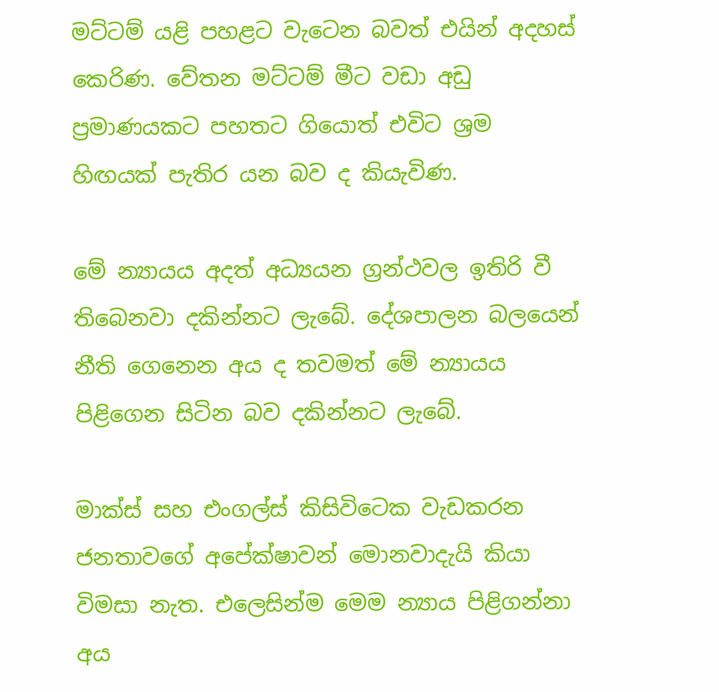මට්ටම් යළි පහළට වැටෙන බවත් එයින් අදහස් කෙරිණ. වේතන මට්ටම් මීට වඩා අඩු ප්‍රමාණයකට පහතට ගියොත් එවිට ශ්‍රම හිඟයක් පැතිර යන බව ද කියැවිණ.

මේ න්‍යායය අදත් අධ්‍යයන ග්‍රන්ථවල ඉතිරි වී තිබෙනවා දකින්නට ලැබේ. දේශපාලන බලයෙන් නීති ගෙනෙන අය ද තවමත් මේ න්‍යායය පිළිගෙන සිටින බව දකින්නට ලැබේ.

මාක්ස් සහ එංගල්ස් කිසිවිටෙක වැඩකරන ජනතාවගේ අපේක්ෂාවන් මොනවාදැයි කියා විමසා නැත. එලෙසින්ම මෙම න්‍යාය පිළිගන්නා අය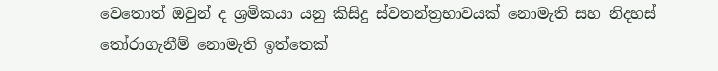වෙතොත් ඔවුන් ද ශ්‍රමිකයා යනු කිසිදු ස්වතන්ත්‍රභාවයක් නොමැති සහ නිදහස් තෝරාගැනීම් නොමැති ඉත්තෙක්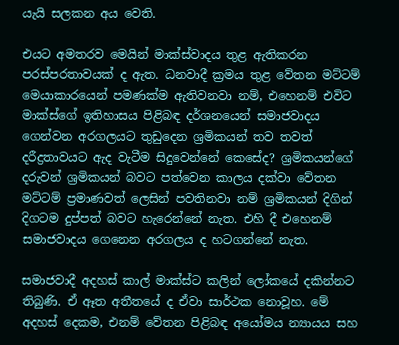යැයි සලකන අය වෙති.

එයට අමතරව මෙයින් මාක්ස්වාදය තුළ ඇතිකරන පරස්පරතාවයක් ද ඇත. ධනවාදී ක්‍රමය තුළ වේතන මට්ටම් මෙයාකාරයෙන් පමණක්ම ඇතිවනවා නම්, එහෙනම් එවිට මාක්ස්ගේ ඉතිහාසය පිළිබඳ දර්ශනයෙන් සමාජවාදය ගෙන්වන අරගලයට තුඩුදෙන ශ්‍රමිකයන් තව තවත් දරීද්‍රතාවයට ඇද වැටීම සිදුවෙන්නේ කෙසේද? ශ්‍රමිකයන්ගේ දරුවන් ශ්‍රමිකයන් බවට පත්වෙන කාලය දක්වා වේතන මට්ටම් ප්‍රමාණවත් ලෙසින් පවතිනවා නම් ශ්‍රමිකයන් දිගින් දිගටම දුප්පත් බවට හැරෙන්නේ නැත. එහි දී එහෙනම් සමාජවාදය ගෙනෙන අරගලය ද හටගන්නේ නැත.

සමාජවාදී අදහස් කාල් මාක්ස්ට කලින් ලෝකයේ දකින්නට තිබුණි. ඒ ඈත අතීතයේ ද ඒවා සාර්ථක නොවූහ. මේ අදහස් දෙකම, එනම් වේතන පිළිබඳ අයෝමය න්‍යායය සහ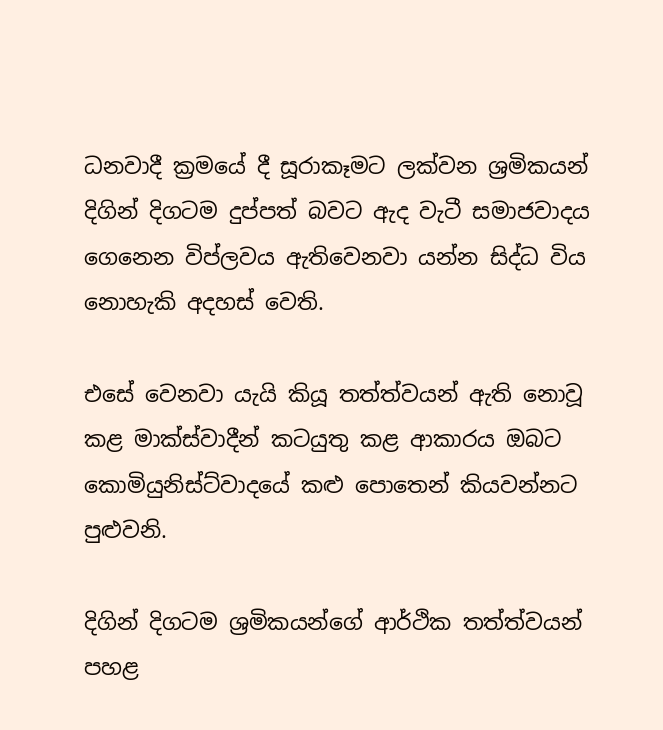ධනවාදී ක්‍රමයේ දී සූරාකෑමට ලක්වන ශ්‍රමිකයන් දිගින් දිගටම දුප්පත් බවට ඇද වැටී සමාජවාදය ගෙනෙන විප්ලවය ඇතිවෙනවා යන්න සිද්ධ විය නොහැකි අදහස් වෙති.

එසේ වෙනවා යැයි කියූ තත්ත්වයන් ඇති නොවූ කළ මාක්ස්වාදීන් කටයුතු කළ ආකාරය ඔබට කොමියුනිස්ට්වාදයේ කළු පොතෙන් කියවන්නට පුළුවනි.

දිගින් දිගටම ශ්‍රමිකයන්ගේ ආර්ථික තත්ත්වයන් පහළ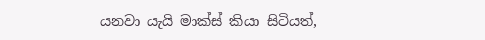යනවා යැයි මාක්ස් කියා සිටියත්,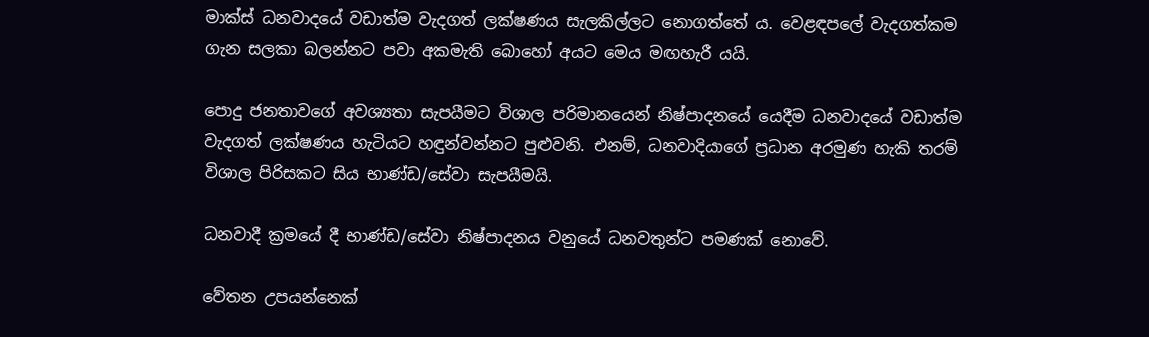මාක්ස් ධනවාදයේ වඩාත්ම වැදගත් ලක්ෂණය සැලකිල්ලට නොගත්තේ ය. වෙළඳපලේ වැදගත්කම ගැන සලකා බලන්නට පවා අකමැති බොහෝ අයට මෙය මඟහැරී යයි.

පොදු ජනතාවගේ අවශ්‍යතා සැපයීමට විශාල පරිමානයෙන් නිෂ්පාදනයේ යෙදීම ධනවාදයේ වඩාත්ම වැදගත් ලක්ෂණය හැටියට හඳුන්වන්නට පුළුවනි. එනම්, ධනවාදියාගේ ප්‍රධාන අරමුණ හැකි තරම් විශාල පිරිසකට සිය භාණ්ඩ/සේවා සැපයීමයි.

ධනවාදී ක්‍රමයේ දී භාණ්ඩ/සේවා නිෂ්පාදනය වනුයේ ධනවතුන්ට පමණක් නොවේ.

වේතන උපයන්නෙක්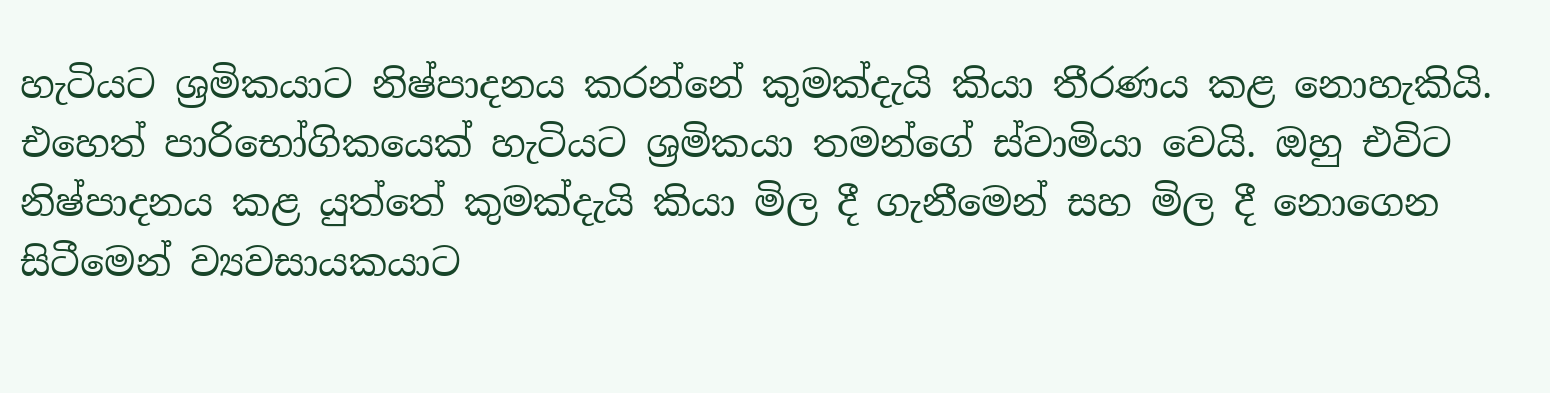හැටියට ශ්‍රමිකයාට නිෂ්පාදනය කරන්නේ කුමක්දැයි කියා තීරණය කළ නොහැකියි. එහෙත් පාරිභෝගිකයෙක් හැටියට ශ්‍රමිකයා තමන්ගේ ස්වාමියා වෙයි. ඔහු එවිට නිෂ්පාදනය කළ යුත්තේ කුමක්දැයි කියා මිල දී ගැනීමෙන් සහ මිල දී නොගෙන සිටීමෙන් ව්‍යවසායකයාට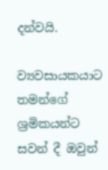දන්වයි.

ව්‍යවසායකයාට තමන්ගේ ශ්‍රමිකයන්ට සවන් දී ඔවුන්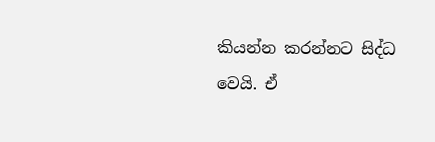කියන්න කරන්නට සිද්ධ වෙයි. ඒ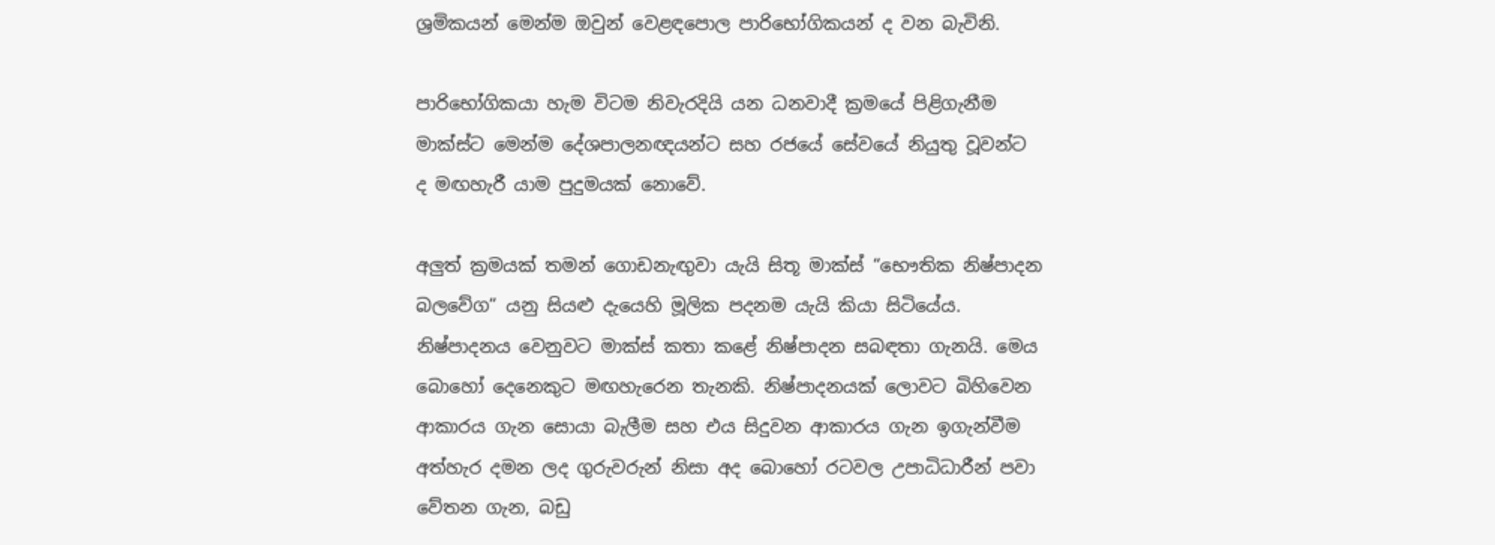ශ්‍රමිකයන් මෙන්ම ඔවුන් වෙළඳපොල පාරිභෝගිකයන් ද වන බැවිනි.

පාරිභෝගිකයා හැම විටම නිවැරදියි යන ධනවාදී ක්‍රමයේ පිළිගැනීම මාක්ස්ට මෙන්ම දේශපාලනඥයන්ට සහ රජයේ සේවයේ නියුතු වූවන්ට ද මඟහැරී යාම පුදුමයක් නොවේ.

අලුත් ක්‍රමයක් තමන් ගොඩනැඟුවා යැයි සිතූ මාක්ස් “භෞතික නිෂ්පාදන බලවේග” යනු සියළු දැයෙහි මූලික පදනම යැයි කියා සිටියේය. නිෂ්පාදනය වෙනුවට මාක්ස් කතා කළේ නිෂ්පාදන සබඳතා ගැනයි. මෙය බොහෝ දෙනෙකුට මඟහැරෙන තැනකි. නිෂ්පාදනයක් ලොවට බිහිවෙන ආකාරය ගැන සොයා බැලීම සහ එය සිදුවන ආකාරය ගැන ඉගැන්වීම අත්හැර දමන ලද ගුරුවරුන් නිසා අද බොහෝ රටවල උපාධිධාරීන් පවා වේතන ගැන, බඩු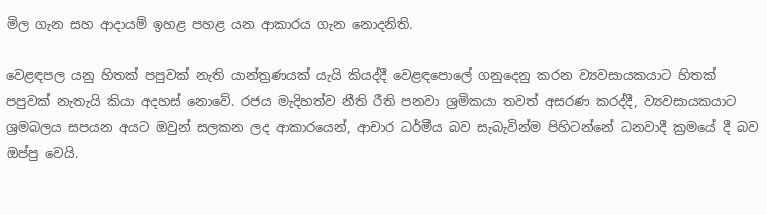මිල ගැන සහ ආදායම් ඉහළ පහළ යන ආකාරය ගැන නොදනිති.

වෙළඳපල යනු හිතක් පපුවක් නැති යාන්ත්‍රණයක් යැයි කියද්දී වෙළඳපොලේ ගනුදෙනු කරන ව්‍යවසායකයාට හිතක් පපුවක් නැතැයි කියා අදහස් නොවේ. රජය මැදිහත්ව නීති රීති පනවා ශ්‍රමිකයා තවත් අසරණ කරද්දී, ව්‍යවසායකයාට ශ්‍රමබලය සපයන අයට ඔවුන් සලකන ලද ආකාරයෙන්, ආචාර ධර්මීය බව සැබැවින්ම පිහිටන්නේ ධනවාදී ක්‍රමයේ දී බව ඔප්පු වෙයි.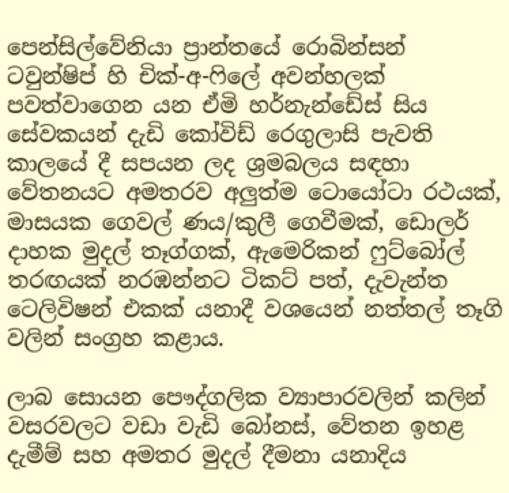පෙන්සිල්වේනියා ප්‍රාන්තයේ රොබින්සන් ටවුන්ෂිප් හි චික්-අ-ෆිලේ අවන්හලක් පවත්වාගෙන යන ඒමි හර්නැන්ඩේස් සිය සේවකයන් දැඩි කෝවිඩ් රෙගුලාසි පැවති කාලයේ දී සපයන ලද ශ්‍රමබලය සඳහා වේතනයට අමතරව අලුත්ම ටොයෝටා රථයක්, මාසයක ගෙවල් ණය/කුලී ගෙවීමක්, ඩොලර් දාහක මුදල් තෑග්ගක්, ඇමෙරිකන් ෆුට්බෝල් තරඟයක් නරඹන්නට ටිකට් පත්, දැවැන්ත ටෙලිවිෂන් එකක් යනාදී වශයෙන් නත්තල් තෑගි වලින් සංග්‍රහ කළාය.

ලාබ සොයන පෞද්ගලික ව්‍යාපාරවලින් කලින් වසරවලට වඩා වැඩි බෝනස්, වේතන ඉහළ දැමීම් සහ අමතර මුදල් දීමනා යනාදිය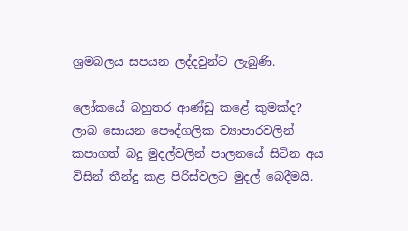ශ්‍රමබලය සපයන ලද්දවුන්ට ලැබුණි.

ලෝකයේ බහුතර ආණ්ඩු කළේ කුමක්ද? ලාබ සොයන පෞද්ගලික ව්‍යාපාරවලින් කපාගත් බදු මුදල්වලින් පාලනයේ සිටින අය විසින් තීන්දු කළ පිරිස්වලට මුදල් බෙදීමයි.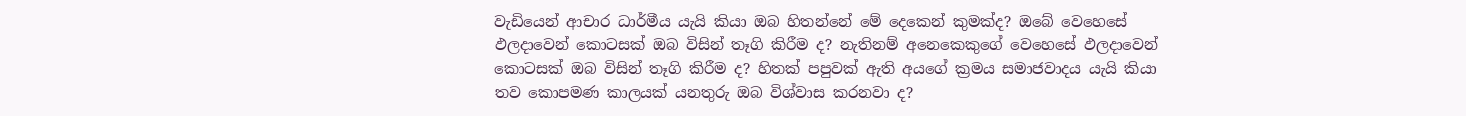වැඩියෙන් ආචාර ධාර්මීය යැයි කියා ඔබ හිතන්නේ මේ දෙකෙන් කුමක්ද? ඔබේ වෙහෙසේ ඵලදාවෙන් කොටසක් ඔබ විසින් තෑගි කිරීම ද? නැතිනම් අනෙකෙකුගේ වෙහෙසේ ඵලදාවෙන් කොටසක් ඔබ විසින් තෑගි කිරීම ද? හිතක් පපුවක් ඇති අයගේ ක්‍රමය සමාජවාදය යැයි කියා තව කොපමණ කාලයක් යනතුරු ඔබ විශ්වාස කරනවා ද?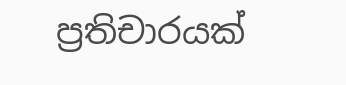ප්‍රතිචාරයක්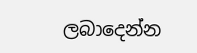ලබාදෙන්න